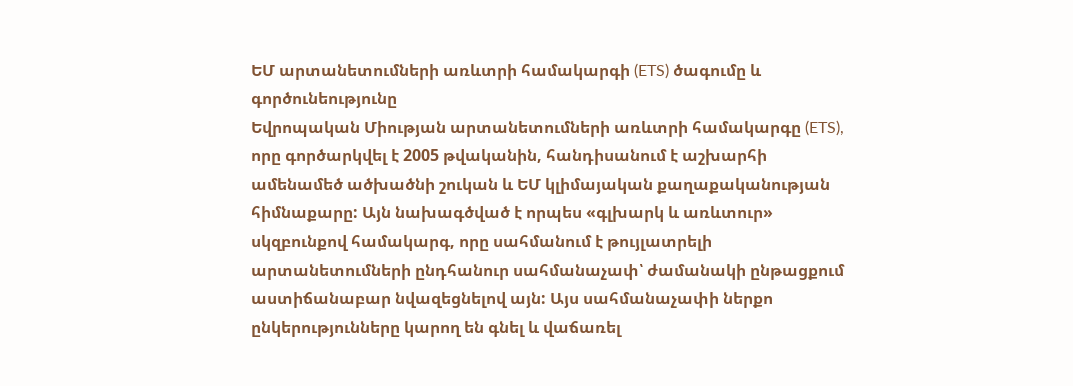ԵՄ արտանետումների առևտրի համակարգի (ETS) ծագումը և գործունեությունը
Եվրոպական Միության արտանետումների առևտրի համակարգը (ETS), որը գործարկվել է 2005 թվականին, հանդիսանում է աշխարհի ամենամեծ ածխածնի շուկան և ԵՄ կլիմայական քաղաքականության հիմնաքարը: Այն նախագծված է որպես «գլխարկ և առևտուր» սկզբունքով համակարգ, որը սահմանում է թույլատրելի արտանետումների ընդհանուր սահմանաչափ՝ ժամանակի ընթացքում աստիճանաբար նվազեցնելով այն: Այս սահմանաչափի ներքո ընկերությունները կարող են գնել և վաճառել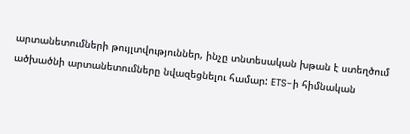արտանետումների թույլտվություններ, ինչը տնտեսական խթան է ստեղծում ածխածնի արտանետումները նվազեցնելու համար: ETS-ի հիմնական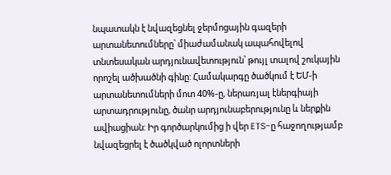նպատակն է նվազեցնել ջերմոցային գազերի արտանետումները՝ միաժամանակ ապահովելով տնտեսական արդյունավետություն՝ թույլ տալով շուկային որոշել ածխածնի գինը: Համակարգը ծածկում է ԵՄ-ի արտանետումների մոտ 40%-ը, ներառյալ էներգիայի արտադրությունը, ծանր արդյունաբերությունը և ներքին ավիացիան: Իր գործարկումից ի վեր ETS-ը հաջողությամբ նվազեցրել է ծածկված ոլորտների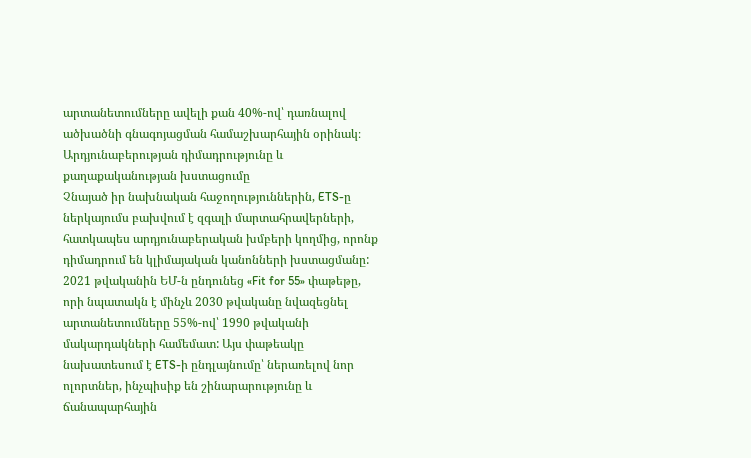արտանետումները ավելի քան 40%-ով՝ դառնալով ածխածնի գնագոյացման համաշխարհային օրինակ։
Արդյունաբերության դիմադրությունը և քաղաքականության խստացումը
Չնայած իր նախնական հաջողություններին, ETS-ը ներկայումս բախվում է զգալի մարտահրավերների, հատկապես արդյունաբերական խմբերի կողմից, որոնք դիմադրում են կլիմայական կանոնների խստացմանը: 2021 թվականին ԵՄ-ն ընդունեց «Fit for 55» փաթեթը, որի նպատակն է մինչև 2030 թվականը նվազեցնել արտանետումները 55%-ով՝ 1990 թվականի մակարդակների համեմատ: Այս փաթեակը նախատեսում է ETS-ի ընդլայնումը՝ ներառելով նոր ոլորտներ, ինչպիսիք են շինարարությունը և ճանապարհային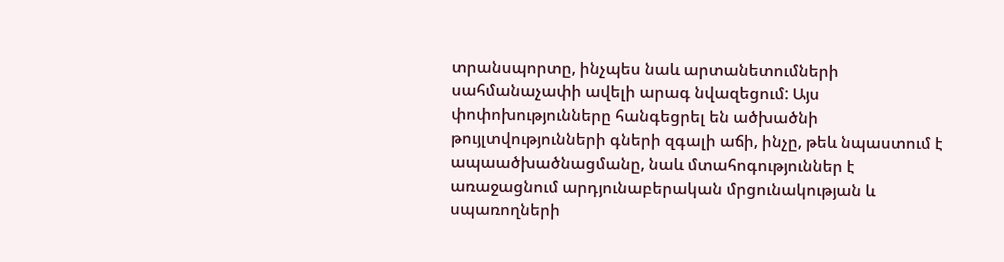տրանսպորտը, ինչպես նաև արտանետումների սահմանաչափի ավելի արագ նվազեցում: Այս փոփոխությունները հանգեցրել են ածխածնի թույլտվությունների գների զգալի աճի, ինչը, թեև նպաստում է ապաածխածնացմանը, նաև մտահոգություններ է առաջացնում արդյունաբերական մրցունակության և սպառողների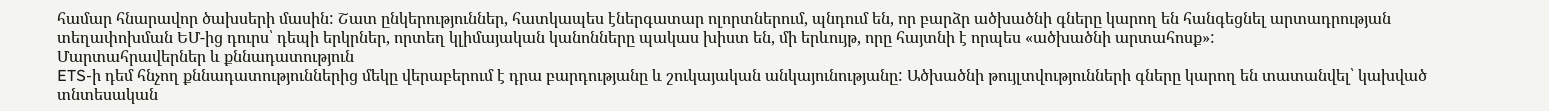համար հնարավոր ծախսերի մասին: Շատ ընկերություններ, հատկապես էներգատար ոլորտներում, պնդում են, որ բարձր ածխածնի գները կարող են հանգեցնել արտադրության տեղափոխման ԵՄ-ից դուրս՝ դեպի երկրներ, որտեղ կլիմայական կանոնները պակաս խիստ են, մի երևույթ, որը հայտնի է որպես «ածխածնի արտահոսք»:
Մարտահրավերներ և քննադատություն
ETS-ի դեմ հնչող քննադատություններից մեկը վերաբերում է դրա բարդությանը և շուկայական անկայունությանը: Ածխածնի թույլտվությունների գները կարող են տատանվել՝ կախված տնտեսական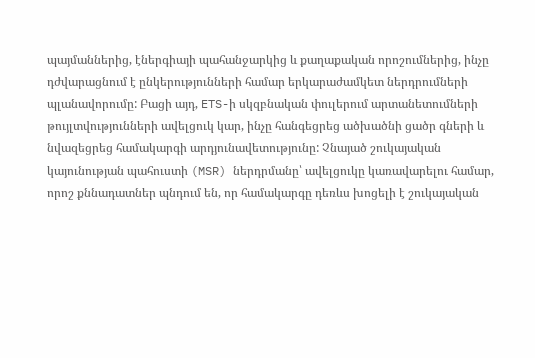պայմաններից, էներգիայի պահանջարկից և քաղաքական որոշումներից, ինչը դժվարացնում է ընկերությունների համար երկարաժամկետ ներդրումների պլանավորումը: Բացի այդ, ETS-ի սկզբնական փուլերում արտանետումների թույլտվությունների ավելցուկ կար, ինչը հանգեցրեց ածխածնի ցածր գների և նվազեցրեց համակարգի արդյունավետությունը: Չնայած շուկայական կայունության պահուստի (MSR) ներդրմանը՝ ավելցուկը կառավարելու համար, որոշ քննադատներ պնդում են, որ համակարգը դեռևս խոցելի է շուկայական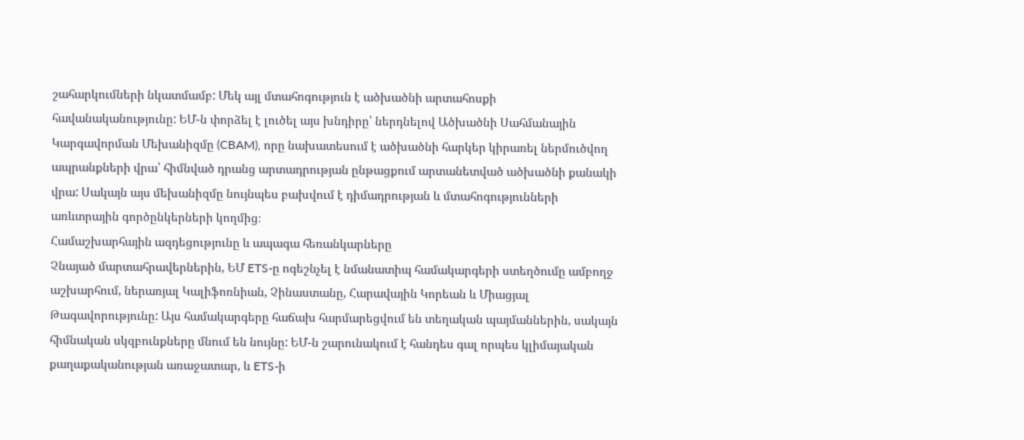շահարկումների նկատմամբ: Մեկ այլ մտահոգություն է ածխածնի արտահոսքի հավանականությունը: ԵՄ-ն փորձել է լուծել այս խնդիրը՝ ներդնելով Ածխածնի Սահմանային Կարգավորման Մեխանիզմը (CBAM), որը նախատեսում է ածխածնի հարկեր կիրառել ներմուծվող ապրանքների վրա՝ հիմնված դրանց արտադրության ընթացքում արտանետված ածխածնի քանակի վրա: Սակայն այս մեխանիզմը նույնպես բախվում է դիմադրության և մտահոգությունների առևտրային գործընկերների կողմից։
Համաշխարհային ազդեցությունը և ապագա հեռանկարները
Չնայած մարտահրավերներին, ԵՄ ETS-ը ոգեշնչել է նմանատիպ համակարգերի ստեղծումը ամբողջ աշխարհում, ներառյալ Կալիֆոռնիան, Չինաստանը, Հարավային Կորեան և Միացյալ Թագավորությունը: Այս համակարգերը հաճախ հարմարեցվում են տեղական պայմաններին, սակայն հիմնական սկզբունքները մնում են նույնը: ԵՄ-ն շարունակում է հանդես գալ որպես կլիմայական քաղաքականության առաջատար, և ETS-ի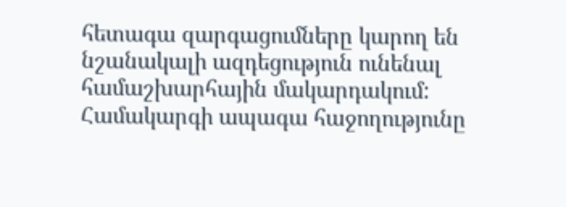հետագա զարգացումները կարող են նշանակալի ազդեցություն ունենալ համաշխարհային մակարդակում: Համակարգի ապագա հաջողությունը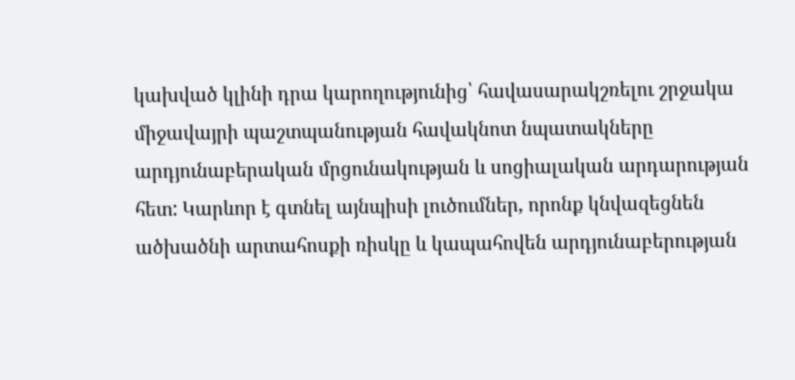կախված կլինի դրա կարողությունից՝ հավասարակշռելու շրջակա միջավայրի պաշտպանության հավակնոտ նպատակները արդյունաբերական մրցունակության և սոցիալական արդարության հետ: Կարևոր է գտնել այնպիսի լուծումներ, որոնք կնվազեցնեն ածխածնի արտահոսքի ռիսկը և կապահովեն արդյունաբերության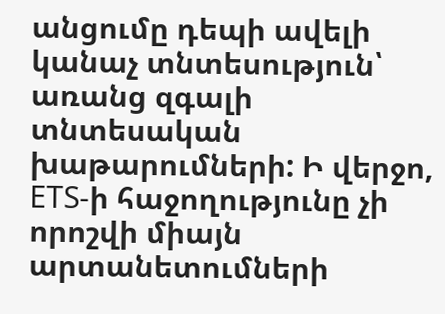անցումը դեպի ավելի կանաչ տնտեսություն՝ առանց զգալի տնտեսական խաթարումների: Ի վերջո, ETS-ի հաջողությունը չի որոշվի միայն արտանետումների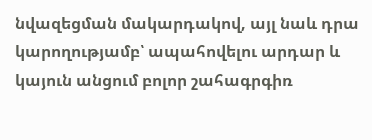նվազեցման մակարդակով, այլ նաև դրա կարողությամբ՝ ապահովելու արդար և կայուն անցում բոլոր շահագրգիռ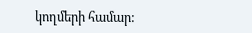կողմերի համար: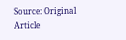Source: Original Article